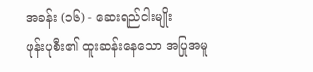အခန်း (၁၆) - ဆေးရည်ငါးမျိုး
ဖုန်းပုစီး၏ ထူးဆန်းနေသော အပြုအမူ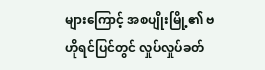များကြောင့် အစပျိုးမြို့၏ ဗဟိုရင်ပြင်တွင် လှုပ်လှုပ်ခတ်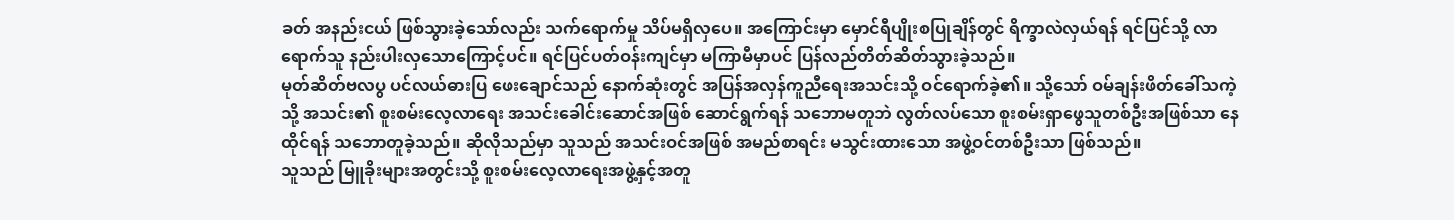ခတ် အနည်းငယ် ဖြစ်သွားခဲ့သော်လည်း သက်ရောက်မှု သိပ်မရှိလှပေ။ အကြောင်းမှာ မှောင်ရီပျိုးစပြုချိန်တွင် ရိက္ခာလဲလှယ်ရန် ရင်ပြင်သို့ လာရောက်သူ နည်းပါးလှသောကြောင့်ပင်။ ရင်ပြင်ပတ်ဝန်းကျင်မှာ မကြာမီမှာပင် ပြန်လည်တိတ်ဆိတ်သွားခဲ့သည်။
မုတ်ဆိတ်ဗလပွ ပင်လယ်ဓားပြ ဖေးချောင်သည် နောက်ဆုံးတွင် အပြန်အလှန်ကူညီရေးအသင်းသို့ ဝင်ရောက်ခဲ့၏။ သို့သော် ဝမ်ချန်းဖိတ်ခေါ်သကဲ့သို့ အသင်း၏ စူးစမ်းလေ့လာရေး အသင်းခေါင်းဆောင်အဖြစ် ဆောင်ရွက်ရန် သဘောမတူဘဲ လွတ်လပ်သော စူးစမ်းရှာဖွေသူတစ်ဦးအဖြစ်သာ နေထိုင်ရန် သဘောတူခဲ့သည်။ ဆိုလိုသည်မှာ သူသည် အသင်းဝင်အဖြစ် အမည်စာရင်း မသွင်းထားသော အဖွဲ့ဝင်တစ်ဦးသာ ဖြစ်သည်။
သူသည် မြူခိုးများအတွင်းသို့ စူးစမ်းလေ့လာရေးအဖွဲ့နှင့်အတူ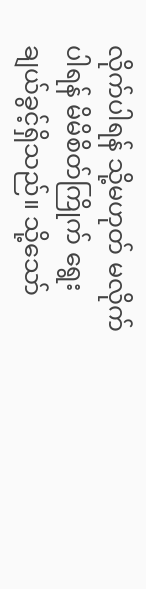လိုက်ပါရန် သို့မဟုတ် မလိုက်ပါရန် မိမိစိတ်ကြိုက် ရွေးချယ်ခွင့်ရှိသည်။ သို့သော်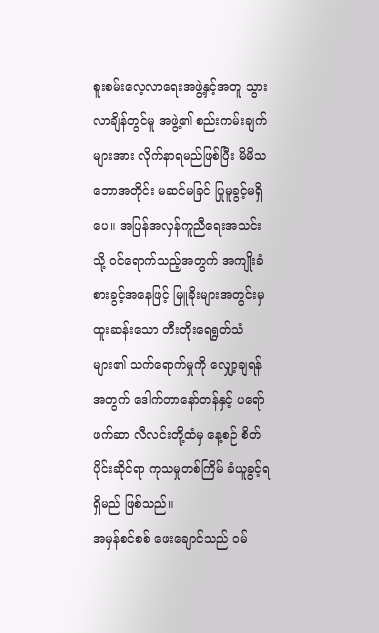စူးစမ်းလေ့လာရေးအဖွဲ့နှင့်အတူ သွားလာချိန်တွင်မူ အဖွဲ့၏ စည်းကမ်းချက်များအား လိုက်နာရမည်ဖြစ်ပြီး မိမိသဘောအတိုင်း မဆင်မခြင် ပြုမူခွင့်မရှိပေ။ အပြန်အလှန်ကူညီရေးအသင်းသို့ ဝင်ရောက်သည့်အတွက် အကျိုးခံစားခွင့်အနေဖြင့် မြူခိုးများအတွင်းမှ ထူးဆန်းသော တီးတိုးရေရွတ်သံများ၏ သက်ရောက်မှုကို လျှော့ချရန်အတွက် ဒေါက်တာနော်တန်နှင့် ပရော်ဖက်ဆာ လီလင်းတို့ထံမှ နေ့စဉ် စိတ်ပိုင်းဆိုင်ရာ ကုသမှုတစ်ကြိမ် ခံယူခွင့်ရရှိမည် ဖြစ်သည်။
အမှန်စင်စစ် ဖေးချောင်သည် ဝမ်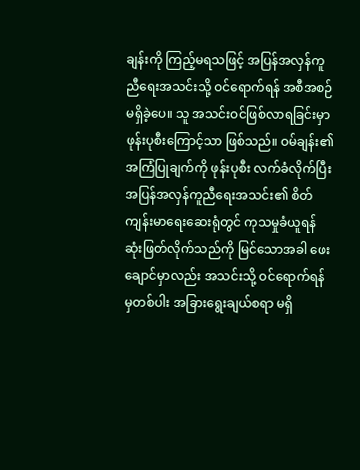ချန်းကို ကြည့်မရသဖြင့် အပြန်အလှန်ကူညီရေးအသင်းသို့ ဝင်ရောက်ရန် အစီအစဉ်မရှိခဲ့ပေ။ သူ အသင်းဝင်ဖြစ်လာရခြင်းမှာ ဖုန်းပုစီးကြောင့်သာ ဖြစ်သည်။ ဝမ်ချန်း၏ အကြံပြုချက်ကို ဖုန်းပုစီး လက်ခံလိုက်ပြီး အပြန်အလှန်ကူညီရေးအသင်း၏ စိတ်ကျန်းမာရေးဆေးရုံတွင် ကုသမှုခံယူရန် ဆုံးဖြတ်လိုက်သည်ကို မြင်သောအခါ ဖေးချောင်မှာလည်း အသင်းသို့ ဝင်ရောက်ရန်မှတစ်ပါး အခြားရွေးချယ်စရာ မရှိ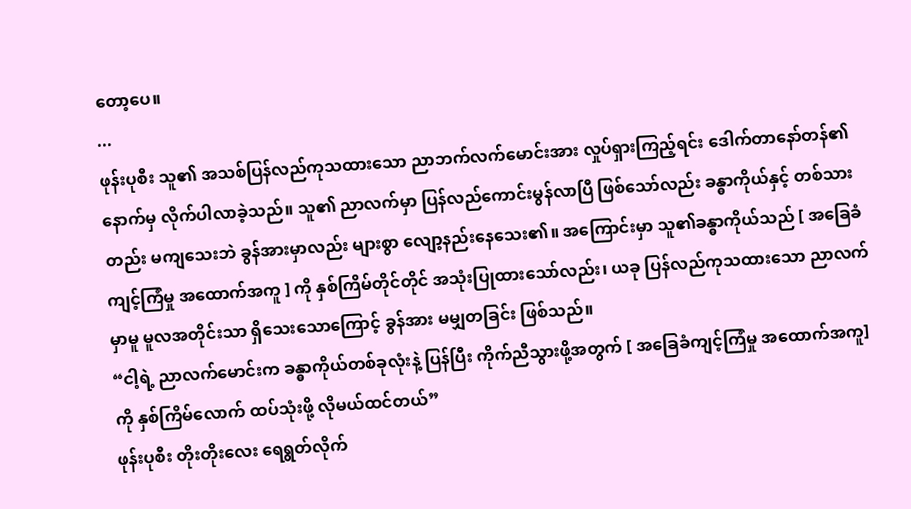တော့ပေ။
...
ဖုန်းပုစီး သူ၏ အသစ်ပြန်လည်ကုသထားသော ညာဘက်လက်မောင်းအား လှုပ်ရှားကြည့်ရင်း ဒေါက်တာနော်တန်၏ နောက်မှ လိုက်ပါလာခဲ့သည်။ သူ၏ ညာလက်မှာ ပြန်လည်ကောင်းမွန်လာပြီ ဖြစ်သော်လည်း ခန္ဓာကိုယ်နှင့် တစ်သားတည်း မကျသေးဘဲ ခွန်အားမှာလည်း များစွာ လျော့နည်းနေသေး၏။ အကြောင်းမှာ သူ၏ခန္ဓာကိုယ်သည် [ အခြေခံကျင့်ကြံမှု အထောက်အကူ ] ကို နှစ်ကြိမ်တိုင်တိုင် အသုံးပြုထားသော်လည်း၊ ယခု ပြန်လည်ကုသထားသော ညာလက်မှာမူ မူလအတိုင်းသာ ရှိသေးသောကြောင့် ခွန်အား မမျှတခြင်း ဖြစ်သည်။
“ငါ့ရဲ့ ညာလက်မောင်းက ခန္ဓာကိုယ်တစ်ခုလုံးနဲ့ ပြန်ပြီး ကိုက်ညီသွားဖို့အတွက် [ အခြေခံကျင့်ကြံမှု အထောက်အကူ] ကို နှစ်ကြိမ်လောက် ထပ်သုံးဖို့ လိုမယ်ထင်တယ်”
ဖုန်းပုစီး တိုးတိုးလေး ရေရွတ်လိုက်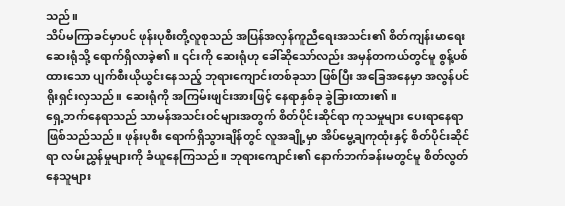သည်။
သိပ်မကြာခင်မှာပင် ဖုန်းပုစီးတို့လူစုသည် အပြန်အလှန်ကူညီရေးအသင်း၏ စိတ်ကျန်းမာရေးဆေးရုံသို့ ရောက်ရှိလာခဲ့၏။ ၎င်းကို ဆေးရုံဟု ခေါ်ဆိုသော်လည်း အမှန်တကယ်တွင်မူ စွန့်ပစ်ထားသော ပျက်စီးယိုယွင်းနေသည့် ဘုရားကျောင်းတစ်ခုသာ ဖြစ်ပြီး အခြေအနေမှာ အလွန်ပင် ရိုးရှင်းလှသည်။ ဆေးရုံကို အကြမ်းဖျင်းအားဖြင့် နေရာနှစ်ခု ခွဲခြားထား၏။
ရှေ့ဘက်နေရာသည် သာမန်အသင်းဝင်များအတွက် စိတ်ပိုင်းဆိုင်ရာ ကုသမှုများ ပေးရာနေရာဖြစ်သည်သည်။ ဖုန်းပုစီး ရောက်ရှိသွားချိန်တွင် လူအချို့မှာ အိပ်မွေ့ချကုထုံးနှင့် စိတ်ပိုင်းဆိုင်ရာ လမ်းညွှန်မှုများကို ခံယူနေကြသည်။ ဘုရားကျောင်း၏ နောက်ဘက်ခန်းမတွင်မူ စိတ်လွတ်နေသူများ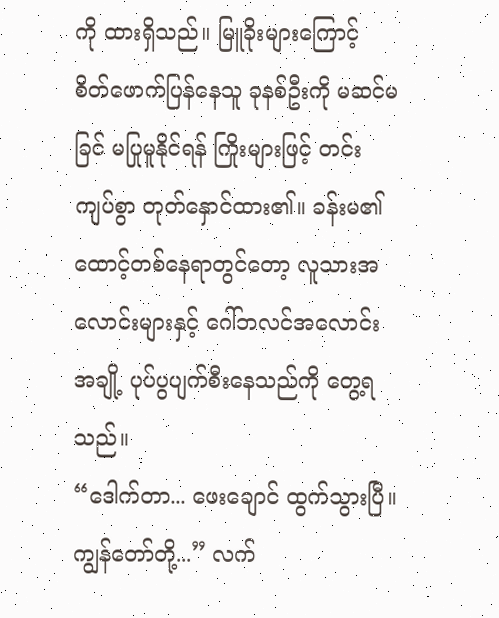ကို ထားရှိသည်။ မြူခိုးများကြောင့် စိတ်ဖောက်ပြန်နေသူ ခုနစ်ဦးကို မဆင်မခြင် မပြုမူနိုင်ရန် ကြိုးများဖြင့် တင်းကျပ်စွာ တုတ်နှောင်ထား၏။ ခန်းမ၏ ထောင့်တစ်နေရာတွင်တော့ လူသားအလောင်းများနှင့် ဂေါ်ဘလင်အလောင်းအချို့ ပုပ်ပွပျက်စီးနေသည်ကို တွေ့ရသည်။
“ဒေါက်တာ... ဖေးချောင် ထွက်သွားပြီ။ ကျွန်တော်တို့...” လက်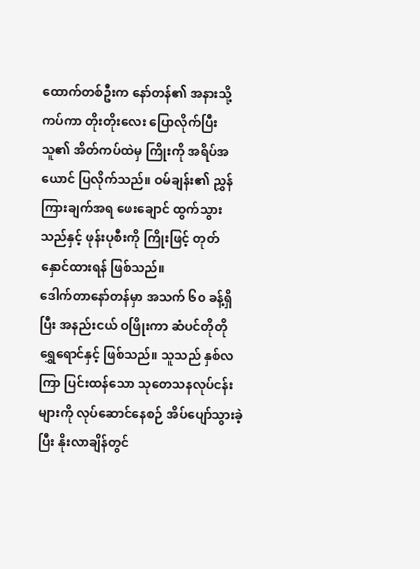ထောက်တစ်ဦးက နော်တန်၏ အနားသို့ ကပ်ကာ တိုးတိုးလေး ပြောလိုက်ပြီး သူ၏ အိတ်ကပ်ထဲမှ ကြိုးကို အရိပ်အယောင် ပြလိုက်သည်။ ဝမ်ချန်း၏ ညွှန်ကြားချက်အရ ဖေးချောင် ထွက်သွားသည်နှင့် ဖုန်းပုစီးကို ကြိုးဖြင့် တုတ်နှောင်ထားရန် ဖြစ်သည်။
ဒေါက်တာနော်တန်မှာ အသက် ၆၀ ခန့်ရှိပြီး အနည်းငယ် ဝဖြိုးကာ ဆံပင်တိုတို ရွှေရောင်နှင့် ဖြစ်သည်။ သူသည် နှစ်လကြာ ပြင်းထန်သော သုတေသနလုပ်ငန်းများကို လုပ်ဆောင်နေစဉ် အိပ်ပျော်သွားခဲ့ပြီး နိုးလာချိန်တွင်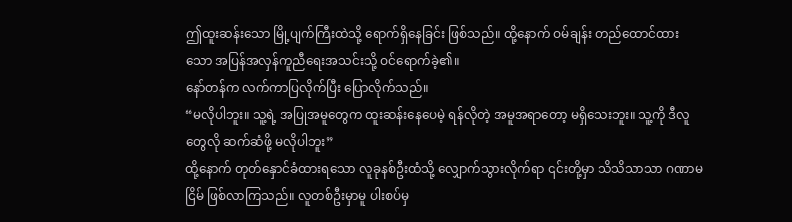ဤထူးဆန်းသော မြို့ပျက်ကြီးထဲသို့ ရောက်ရှိနေခြင်း ဖြစ်သည်။ ထို့နောက် ဝမ်ချန်း တည်ထောင်ထားသော အပြန်အလှန်ကူညီရေးအသင်းသို့ ဝင်ရောက်ခဲ့၏။
နော်တန်က လက်ကာပြလိုက်ပြီး ပြောလိုက်သည်။
“မလိုပါဘူး။ သူ့ရဲ့ အပြုအမူတွေက ထူးဆန်းနေပေမဲ့ ရန်လိုတဲ့ အမူအရာတော့ မရှိသေးဘူး။ သူ့ကို ဒီလူတွေလို ဆက်ဆံဖို့ မလိုပါဘူး”
ထို့နောက် တုတ်နှောင်ခံထားရသော လူခုနစ်ဦးထံသို့ လျှောက်သွားလိုက်ရာ ၎င်းတို့မှာ သိသိသာသာ ဂဏာမငြိမ် ဖြစ်လာကြသည်။ လူတစ်ဦးမှာမူ ပါးစပ်မှ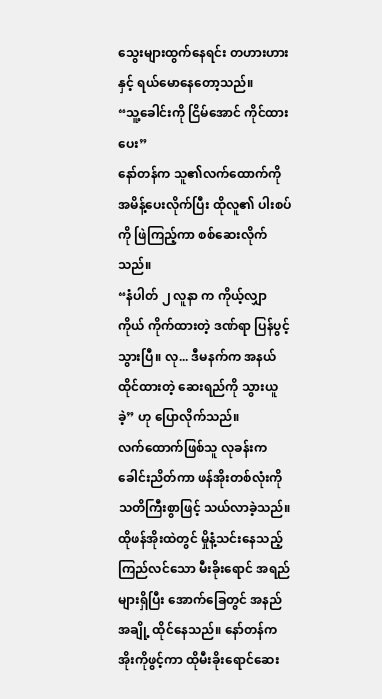သွေးများထွက်နေရင်း တဟားဟားနှင့် ရယ်မောနေတော့သည်။
“သူ့ခေါင်းကို ငြိမ်အောင် ကိုင်ထားပေး”
နော်တန်က သူ၏လက်ထောက်ကို အမိန့်ပေးလိုက်ပြီး ထိုလူ၏ ပါးစပ်ကို ဖြဲကြည့်ကာ စစ်ဆေးလိုက်သည်။
“နံပါတ် ၂ လူနာ က ကိုယ့်လျှာကိုယ် ကိုက်ထားတဲ့ ဒဏ်ရာ ပြန်ပွင့်သွားပြီ။ လု... ဒီမနက်က အနယ်ထိုင်ထားတဲ့ ဆေးရည်ကို သွားယူခဲ့” ဟု ပြောလိုက်သည်။
လက်ထောက်ဖြစ်သူ လုခန်းက ခေါင်းညိတ်ကာ ဖန်အိုးတစ်လုံးကို သတိကြီးစွာဖြင့် သယ်လာခဲ့သည်။ ထိုဖန်အိုးထဲတွင် မှိုနံ့သင်းနေသည့် ကြည်လင်သော မီးခိုးရောင် အရည်များရှိပြီး အောက်ခြေတွင် အနည်အချို့ ထိုင်နေသည်။ နော်တန်က အိုးကိုဖွင့်ကာ ထိုမီးခိုးရောင်ဆေး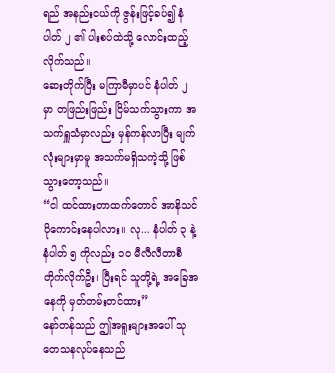ရည် အနည်းငယ်ကို ဇွန်းဖြင့်ခပ်၍ နံပါတ် ၂ ၏ ပါးစပ်ထဲသို့ လောင်းထည့်လိုက်သည်။
ဆေးတိုက်ပြီး မကြာမီမှာပင် နံပါတ် ၂ မှာ တဖြည်းဖြည်း ငြိမ်သက်သွားကာ အသက်ရှူသံမှာလည်း မှန်ကန်လာပြီး မျက်လုံးများမှာမူ အသက်မရှိသကဲ့သို့ ဖြစ်သွားတော့သည်။
“ငါ ထင်ထားတာထက်တောင် အာနိသင် ပိုကောင်းနေပါလား။ လု... နံပါတ် ၃ နဲ့ နံပါတ် ၅ ကိုလည်း ၁၀ မီလီလီတာစီ တိုက်လိုက်ဦး၊ ပြီးရင် သူတို့ရဲ့ အခြေအနေကို မှတ်တမ်းတင်ထား”
နော်တန်သည် ဤအရူးများအပေါ် သုတေသနလုပ်နေသည်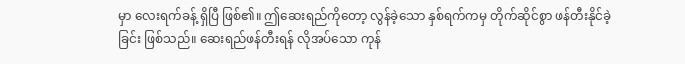မှာ လေးရက်ခန့် ရှိပြီ ဖြစ်၏။ ဤဆေးရည်ကိုတော့ လွန်ခဲ့သော နှစ်ရက်ကမှ တိုက်ဆိုင်စွာ ဖန်တီးနိုင်ခဲ့ခြင်း ဖြစ်သည်။ ဆေးရည်ဖန်တီးရန် လိုအပ်သော ကုန်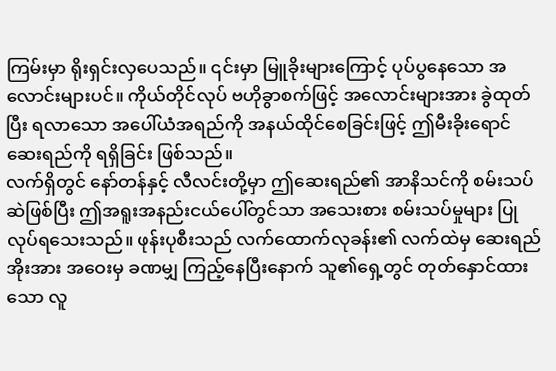ကြမ်းမှာ ရိုးရှင်းလှပေသည်။ ၎င်းမှာ မြူခိုးများကြောင့် ပုပ်ပွနေသော အလောင်းများပင်။ ကိုယ်တိုင်လုပ် ဗဟိုခွာစက်ဖြင့် အလောင်းများအား ခွဲထုတ်ပြီး ရလာသော အပေါ်ယံအရည်ကို အနယ်ထိုင်စေခြင်းဖြင့် ဤမီးခိုးရောင်ဆေးရည်ကို ရရှိခြင်း ဖြစ်သည်။
လက်ရှိတွင် နော်တန်နှင့် လီလင်းတို့မှာ ဤဆေးရည်၏ အာနိသင်ကို စမ်းသပ်ဆဲဖြစ်ပြီး ဤအရူးအနည်းငယ်ပေါ်တွင်သာ အသေးစား စမ်းသပ်မှုများ ပြုလုပ်ရသေးသည်။ ဖုန်းပုစီးသည် လက်ထောက်လုခန်း၏ လက်ထဲမှ ဆေးရည်အိုးအား အဝေးမှ ခဏမျှ ကြည့်နေပြီးနောက် သူ၏ရှေ့တွင် တုတ်နှောင်ထားသော လူ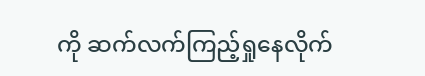ကို ဆက်လက်ကြည့်ရှုနေလိုက်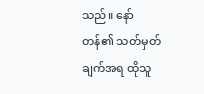သည်။ နော်တန်၏ သတ်မှတ်ချက်အရ ထိုသူ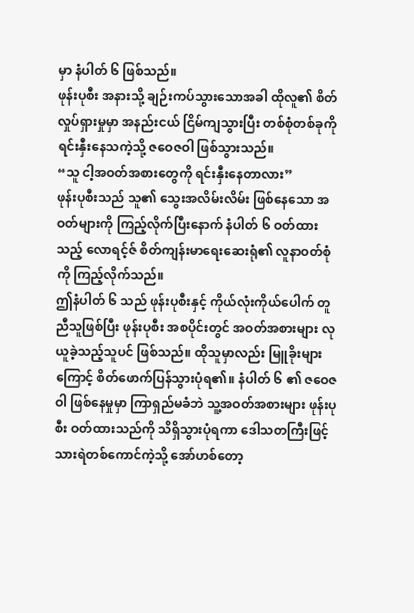မှာ နံပါတ် ၆ ဖြစ်သည်။
ဖုန်းပုစီး အနားသို့ ချဉ်းကပ်သွားသောအခါ ထိုလူ၏ စိတ်လှုပ်ရှားမှုမှာ အနည်းငယ် ငြိမ်ကျသွားပြီး တစ်စုံတစ်ခုကို ရင်းနှီးနေသကဲ့သို့ ဇဝေဇဝါ ဖြစ်သွားသည်။
“သူ ငါ့အဝတ်အစားတွေကို ရင်းနှီးနေတာလား”
ဖုန်းပုစီးသည် သူ၏ သွေးအလိမ်းလိမ်း ဖြစ်နေသော အဝတ်များကို ကြည့်လိုက်ပြီးနောက် နံပါတ် ၆ ဝတ်ထားသည့် လောရင့်ဇ် စိတ်ကျန်းမာရေးဆေးရုံ၏ လူနာဝတ်စုံကို ကြည့်လိုက်သည်။
ဤနံပါတ် ၆ သည် ဖုန်းပုစီးနှင့် ကိုယ်လုံးကိုယ်ပေါက် တူညီသူဖြစ်ပြီး ဖုန်းပုစီး အစပိုင်းတွင် အဝတ်အစားများ လုယူခဲ့သည့်သူပင် ဖြစ်သည်။ ထိုသူမှာလည်း မြူခိုးများကြောင့် စိတ်ဖောက်ပြန်သွားပုံရ၏။ နံပါတ် ၆ ၏ ဇဝေဇဝါ ဖြစ်နေမှုမှာ ကြာရှည်မခံဘဲ သူ့အဝတ်အစားများ ဖုန်းပုစီး ဝတ်ထားသည်ကို သိရှိသွားပုံရကာ ဒေါသတကြီးဖြင့် သားရဲတစ်ကောင်ကဲ့သို့ အော်ဟစ်တော့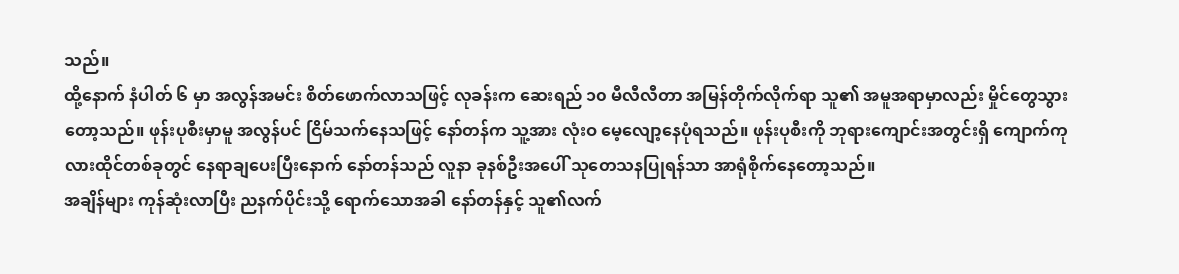သည်။
ထို့နောက် နံပါတ် ၆ မှာ အလွန်အမင်း စိတ်ဖောက်လာသဖြင့် လုခန်းက ဆေးရည် ၁၀ မီလီလီတာ အမြန်တိုက်လိုက်ရာ သူ၏ အမူအရာမှာလည်း မှိုင်တွေသွားတော့သည်။ ဖုန်းပုစီးမှာမူ အလွန်ပင် ငြိမ်သက်နေသဖြင့် နော်တန်က သူ့အား လုံးဝ မေ့လျော့နေပုံရသည်။ ဖုန်းပုစီးကို ဘုရားကျောင်းအတွင်းရှိ ကျောက်ကုလားထိုင်တစ်ခုတွင် နေရာချပေးပြီးနောက် နော်တန်သည် လူနာ ခုနစ်ဦးအပေါ် သုတေသနပြုရန်သာ အာရုံစိုက်နေတော့သည်။
အချိန်များ ကုန်ဆုံးလာပြီး ညနက်ပိုင်းသို့ ရောက်သောအခါ နော်တန်နှင့် သူ၏လက်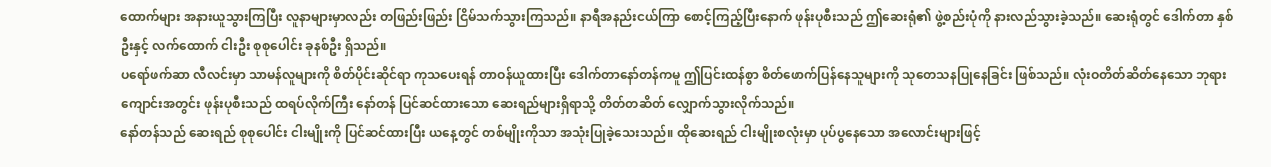ထောက်များ အနားယူသွားကြပြီး လူနာများမှာလည်း တဖြည်းဖြည်း ငြိမ်သက်သွားကြသည်။ နာရီအနည်းငယ်ကြာ စောင့်ကြည့်ပြီးနောက် ဖုန်းပုစီးသည် ဤဆေးရုံ၏ ဖွဲ့စည်းပုံကို နားလည်သွားခဲ့သည်။ ဆေးရုံတွင် ဒေါက်တာ နှစ်ဦးနှင့် လက်ထောက် ငါးဦး စုစုပေါင်း ခုနစ်ဦး ရှိသည်။
ပရော်ဖက်ဆာ လီလင်းမှာ သာမန်လူများကို စိတ်ပိုင်းဆိုင်ရာ ကုသပေးရန် တာဝန်ယူထားပြီး ဒေါက်တာနော်တန်ကမူ ဤပြင်းထန်စွာ စိတ်ဖောက်ပြန်နေသူများကို သုတေသနပြုနေခြင်း ဖြစ်သည်။ လုံးဝတိတ်ဆိတ်နေသော ဘုရားကျောင်းအတွင်း ဖုန်းပုစီးသည် ထရပ်လိုက်ကြီး နော်တန် ပြင်ဆင်ထားသော ဆေးရည်များရှိရာသို့ တိတ်တဆိတ် လျှောက်သွားလိုက်သည်။
နော်တန်သည် ဆေးရည် စုစုပေါင်း ငါးမျိုးကို ပြင်ဆင်ထားပြီး ယနေ့တွင် တစ်မျိုးကိုသာ အသုံးပြုခဲ့သေးသည်။ ထိုဆေးရည် ငါးမျိုးစလုံးမှာ ပုပ်ပွနေသော အလောင်းများဖြင့်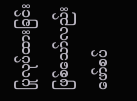ပြုလုပ်ထားခြင်း ဖြစ်သော်လည်း ဖော်စပ်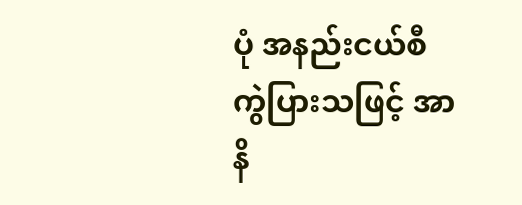ပုံ အနည်းငယ်စီ ကွဲပြားသဖြင့် အာနိ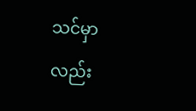သင်မှာလည်း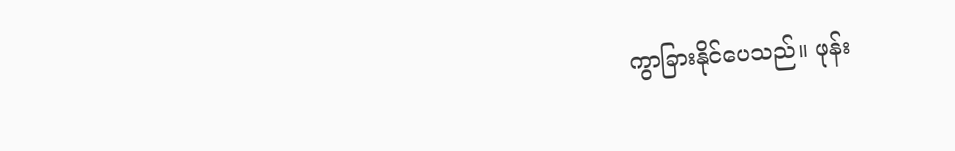ကွာခြားနိုင်ပေသည်။ ဖုန်း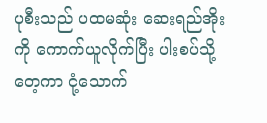ပုစီးသည် ပထမဆုံး ဆေးရည်အိုးကို ကောက်ယူလိုက်ပြီး ပါးစပ်သို့ တေ့ကာ ငုံ့သောက်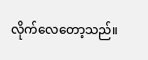လိုက်လေတော့သည်။